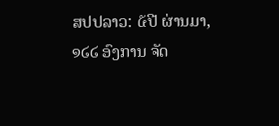ສປປລາວ: ໕ປີ ຜ່ານມາ, ໑໒໒ ອົງການ ຈັດ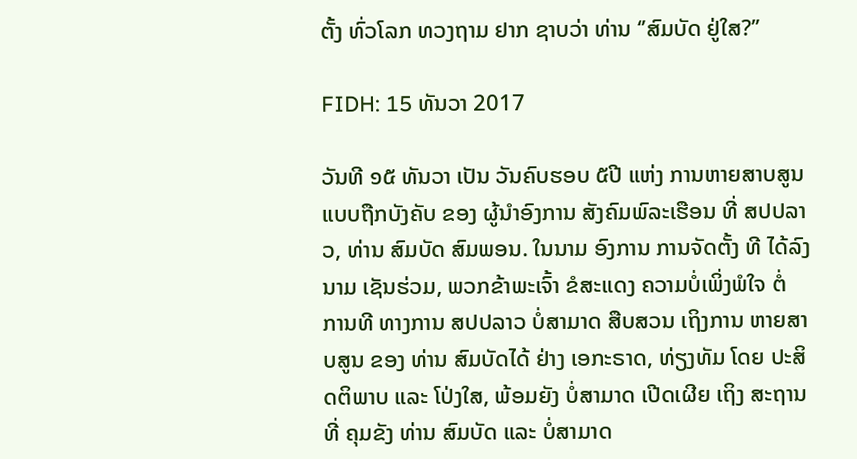ຕັ້ງ ທົ່ວໂລກ ທວງຖາມ ຢາກ ຊາບວ່າ ທ່ານ ‘’ສົມບັດ ຢູ່ໃສ?’’

FIDH: 15 ທັນວາ 2017

ວັນທີ ໑໕ ທັນວາ ເປັນ ວັນຄົບຮອບ ໕ປີ ແຫ່ງ ການຫາຍສາບສູນ ແບບຖືກບັງຄັບ ຂອງ ຜູ້ນຳອົງການ ສັງຄົມພົລະເຮືອນ ທີ່ ສປປລາວ, ທ່ານ ສົມບັດ ສົມພອນ. ໃນນາມ ອົງການ ການຈັດຕັ້ງ ທີ ໄດ້ລົງນາມ ເຊັນຮ່ວມ, ພວກຂ້າພະເຈົ້າ ຂໍສະແດງ ຄວາມບໍ່ເພິ່ງພໍໃຈ ຕໍ່ ການທີ ທາງການ ສປປລາວ ບໍ່ສາມາດ ສືບສວນ ເຖິງການ ຫາຍສາບສູນ ຂອງ ທ່ານ ສົມບັດໄດ້ ຢ່າງ ເອກະຣາດ, ທ່ຽງທັມ ໂດຍ ປະສິດຕິພາບ ແລະ ໂປ່ງໃສ, ພ້ອມຍັງ ບໍ່ສາມາດ ເປີດເຜີຍ ເຖິງ ສະຖານທີ່ ຄຸມຂັງ ທ່ານ ສົມບັດ ແລະ ບໍ່ສາມາດ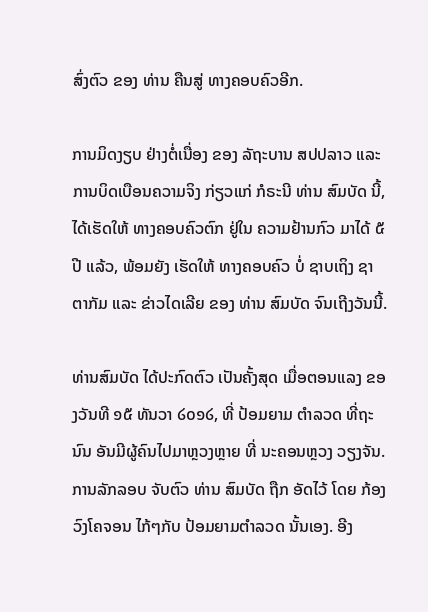ສົ່ງຕົວ ຂອງ ທ່ານ ຄືນສູ່ ທາງຄອບຄົວອີກ.

ການມິດງຽບ ຢ່າງຕໍ່ເນື່ອງ ຂອງ ລັຖະບານ ສປປລາວ ແລະ ການບິດເບືອນຄວາມຈິງ ກ່ຽວແກ່ ກໍຣະນີ ທ່ານ ສົມບັດ ນີ້,ໄດ້ເຮັດໃຫ້ ທາງຄອບຄົວຕົກ ຢູ່ໃນ ຄວາມຢ້ານກົວ ມາໄດ້ ໕ປີ ແລ້ວ, ພ້ອມຍັງ ເຮັດໃຫ້ ທາງຄອບຄົວ ບໍ່ ຊາບເຖິງ ຊາຕາກັມ ແລະ ຂ່າວໄດເລີຍ ຂອງ ທ່ານ ສົມບັດ ຈົນເຖີງວັນນີ້.

ທ່ານສົມບັດ ໄດ້ປະກົດຕົວ ເປັນຄັ້ງສຸດ ເມື່ອຕອນແລງ ຂອງວັນທີ ໑໕ ທັນວາ ໒໐໑໒, ທີ່ ປ້ອມຍາມ ຕຳລວດ ທີ່ຖະນົນ ອັນມີຜູ້ຄົນໄປມາຫຼວງຫຼາຍ ທີ່ ນະຄອນຫຼວງ ວຽງຈັນ. ການລັກລອບ ຈັບຕົວ ທ່ານ ສົມບັດ ຖືກ ອັດໄວ້ ໂດຍ ກ້ອງວົງໂຄຈອນ ໄກ້ໆກັບ ປ້ອມຍາມຕຳລວດ ນັ້ນເອງ. ອີງ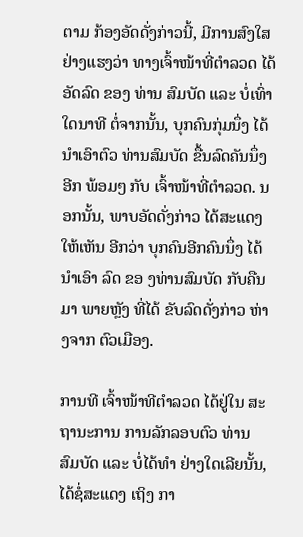ຕາມ ກ້ອງອັດດັ່ງກ່າວນີ້, ມີການສົງໃສ ຢ່າງແຮງວ່າ ທາງເຈົ້າໜ້າທີ່ຕຳລວດ ໄດ້ອັດລົດ ຂອງ ທ່ານ ສົມບັດ ແລະ ບໍ່ເທົ່າໃດນາທີ ຕໍ່ຈາກນັ້ນ, ບຸກຄົນກຸ່ມນຶ່ງ ໄດ້ນຳເອົາຕົວ ທ່ານສົມບັດ ຂື້ນລົດຄັນນຶ່ງອີກ ພ້ອມໆ ກັບ ເຈົ້າໜ້າທີ່ຕຳລວດ. ນອກນັ້ນ, ພາບອັດດັ່ງກ່າວ ໄດ້ສະແດງໃຫ້ເຫັນ ອີກວ່າ ບຸກຄົນອີກຄົນນຶ່ງ ໄດ້ນຳເອົາ ລົດ ຂອ ງທ່ານສົມບັດ ກັບຄືນມາ ພາຍຫຼັງ ທີ່ໄດ້ ຂັບລົດດັ່ງກ່າວ ຫ່າງຈາກ ຕົວເມືອງ.

ການທີ ເຈົ້າໜ້າທີຕຳລວດ ໄດ້ຢູ່ໃນ ສະຖານະການ ການລັກລອບຕົວ ທ່ານ ສົມບັດ ແລະ ບໍ່ໄດ້ທຳ ຢ່າງໃດເລີຍນັ້ນ, ໄດ້ຊໍ່ສະແດງ ເຖິງ ກາ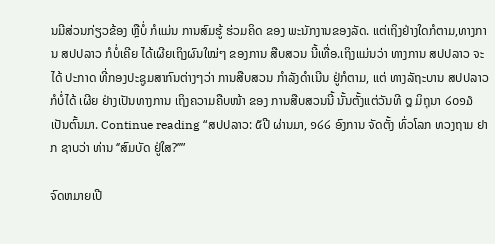ນມີສ່ວນກ່ຽວຂ້ອງ ຫຼືບໍ່ ກໍແມ່ນ ການສົມຮູ້ ຮ່ວມຄິດ ຂອງ ພະນັກງານຂອງລັດ. ແຕ່ເຖິງຢ່າງໃດກໍຕາມ,ທາງການ ສປປລາວ ກໍບໍ່ເຄີຍ ໄດ້ເຜີຍເຖິງຜົນໃໝ່ໆ ຂອງການ ສືບສວນ ນີ້ເທື່ອ.ເຖິງແມ່ນວ່າ ທາງການ ສປປລາວ ຈະໄດ້ ປະກາດ ທີ່ກອງປະຊູມສາກົນຕ່າງໆວ່າ ການສືບສວນ ກຳລັງດຳເນີນ ຢູ່ກໍຕາມ, ແຕ່ ທາງລັຖະບານ ສປປລາວ ກໍບໍ່ໄດ້ ເຜີຍ ຢ່າງເປັນທາງການ ເຖິງຄວາມຄືບໜ້າ ຂອງ ການສືບສວນນີ້ ນັ້ນຕັ້ງແຕ່ວັນທີ ໘ ມິຖຸນາ ໒໐໑໓ ເປັນຕົ້ນມາ. Continue reading “ສປປລາວ: ໕ປີ ຜ່ານມາ, ໑໒໒ ອົງການ ຈັດຕັ້ງ ທົ່ວໂລກ ທວງຖາມ ຢາກ ຊາບວ່າ ທ່ານ ‘’ສົມບັດ ຢູ່ໃສ?’’”

ຈົດຫມາຍເປີ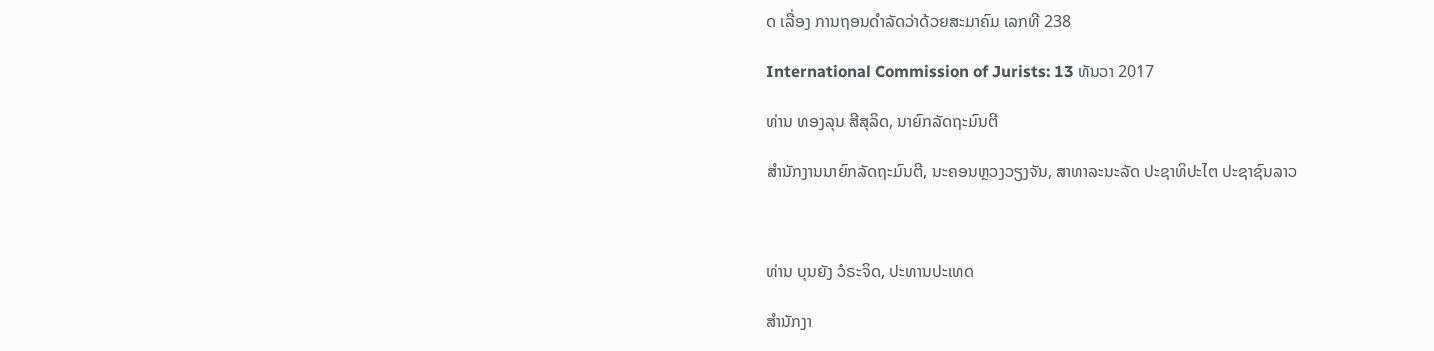ດ ເລື່ອງ ການຖອນດຳລັດວ່າດ້ວຍສະມາຄົມ ເລກທີ 238

International Commission of Jurists: 13 ທັນວາ 2017

ທ່ານ ທອງລຸນ ສີສຸລິດ, ນາຍົກລັດຖະມົນຕີ

ສຳນັກງານນາຍົກລັດຖະມົນຕີ, ນະຄອນຫຼວງວຽງຈັນ, ສາທາລະນະລັດ ປະຊາທິປະໄຕ ປະຊາຊົນລາວ



ທ່ານ ບຸນຍັງ ວໍຣະຈິດ, ປະທານປະເທດ

ສຳນັກງາ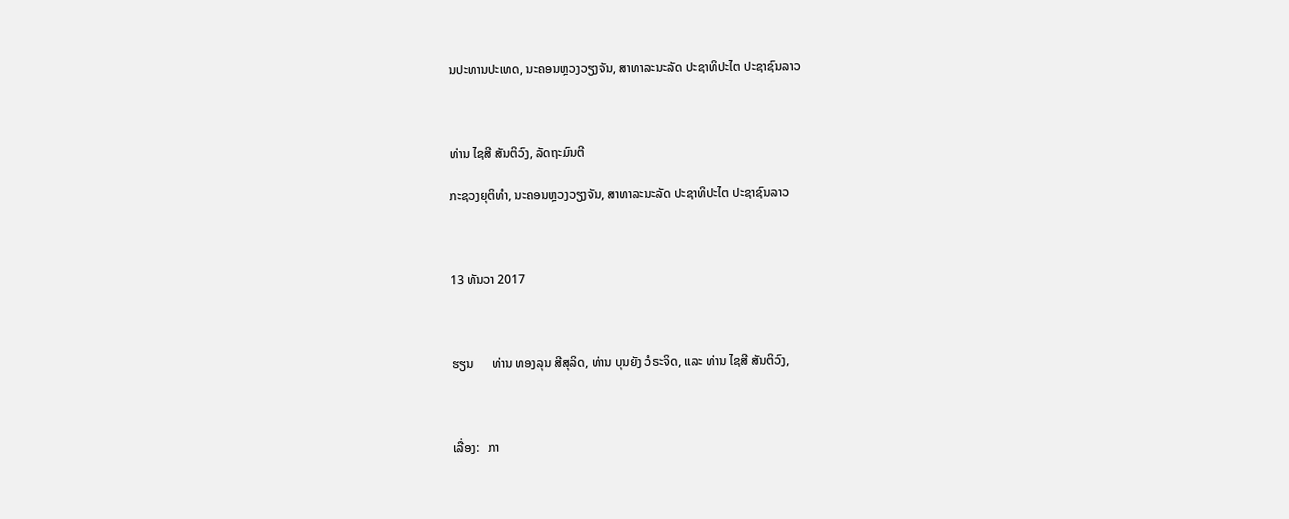ນປະທານປະເທດ, ນະຄອນຫຼວງວຽງຈັນ, ສາທາລະນະລັດ ປະຊາທິປະໄຕ ປະຊາຊົນລາວ



ທ່ານ ໄຊສີ ສັນຕິວົງ, ລັດຖະມົນຕີ

ກະຊວງຍຸຕິທຳ, ນະຄອນຫຼວງວຽງຈັນ, ສາທາລະນະລັດ ປະຊາທິປະໄຕ ປະຊາຊົນລາວ



13 ທັນວາ 2017



ຮຽນ      ທ່ານ ທອງລຸນ ສີສຸລິດ, ທ່ານ ບຸນຍັງ ວໍຣະຈິດ, ແລະ ທ່ານ ໄຊສີ ສັນຕິວົງ,



ເລື່ອງ:   ກາ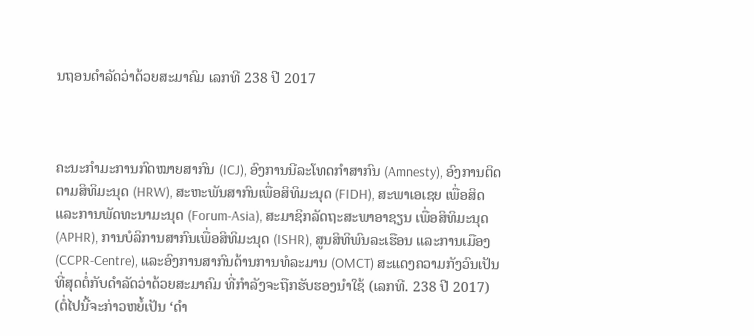ນຖອນດຳລັດວ່າດ້ວຍສະມາຄົມ ເລກທີ 238 ປີ 2017



ຄະນະກຳມະການກົດໝາຍສາກົນ (ICJ), ອົງການນີລະໂທດກຳສາກົນ (Amnesty), ອົງການຕິດຕາມສິທິມະນຸດ (HRW), ສະຫະພັນສາກົນເພື່ອສິທິມະນຸດ (FIDH), ສະພາເອເຊຍ ເພື່ອສິດ ແລະການພັດທະນາມະນຸດ (Forum-Asia), ສະມາຊິກລັດຖະສະພາອາຊຽນ ເພື່ອສິທິມະນຸດ (APHR), ການບໍລິການສາກົນເພື່ອສິທິມະນຸດ (ISHR), ສູນສິທິພົນລະເຮືອນ ແລະການເມືອງ (CCPR-Centre), ແລະອົງການສາກົນດ້ານການທໍລະມານ (OMCT) ສະແດງຄວາມກັງວົນເປັນທີ່ສຸດຕໍ່ກັບດຳລັດວ່າດ້ວຍສະມາຄົມ ທີ່ກຳລັງຈະຖືກຮັບຮອງນຳໃຊ້ (ເລກທີ. 238 ປີ 2017) (ຕໍ່ໄປນີ້ຈະກ່າວຫຍໍ້ເປັນ ‘ດຳ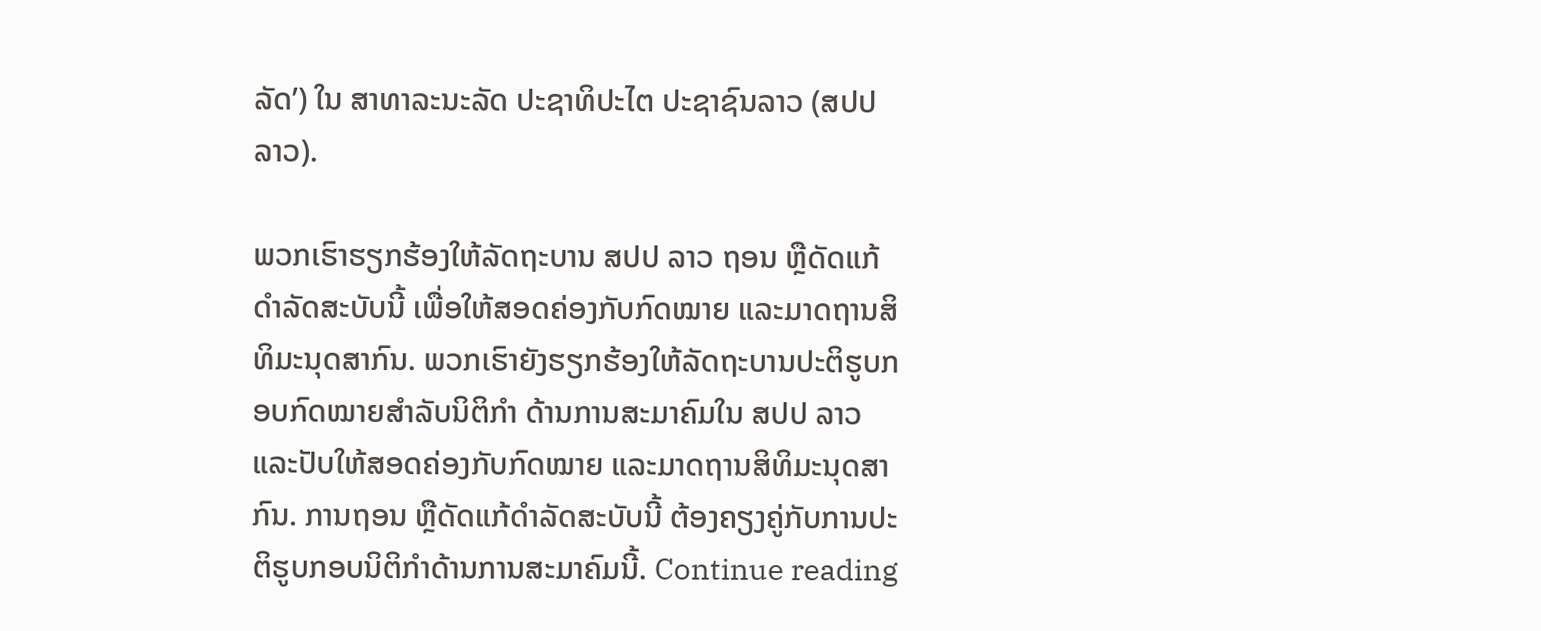ລັດ’) ໃນ ສາທາລະນະລັດ ປະຊາທິປະໄຕ ປະຊາຊົນລາວ (ສປປ ລາວ).

ພວກເຮົາຮຽກຮ້ອງໃຫ້ລັດຖະບານ ສປປ ລາວ ຖອນ ຫຼືດັດແກ້ດຳລັດສະບັບນີ້ ເພື່ອໃຫ້ສອດຄ່ອງກັບກົດໝາຍ ແລະມາດຖານສິທິມະນຸດສາກົນ. ພວກເຮົາຍັງຮຽກຮ້ອງໃຫ້ລັດຖະບານປະຕິຮູບກອບກົດໝາຍສຳລັບນິຕິກຳ ດ້ານການສະມາຄົມໃນ ສປປ ລາວ ແລະປັບໃຫ້ສອດຄ່ອງກັບກົດໝາຍ ແລະມາດຖານສິທິມະນຸດສາກົນ. ການຖອນ ຫຼືດັດແກ້ດຳລັດສະບັບນີ້ ຕ້ອງຄຽງຄູ່ກັບການປະຕິຮູບກອບນິຕິກຳດ້ານການສະມາຄົມນີ້. Continue reading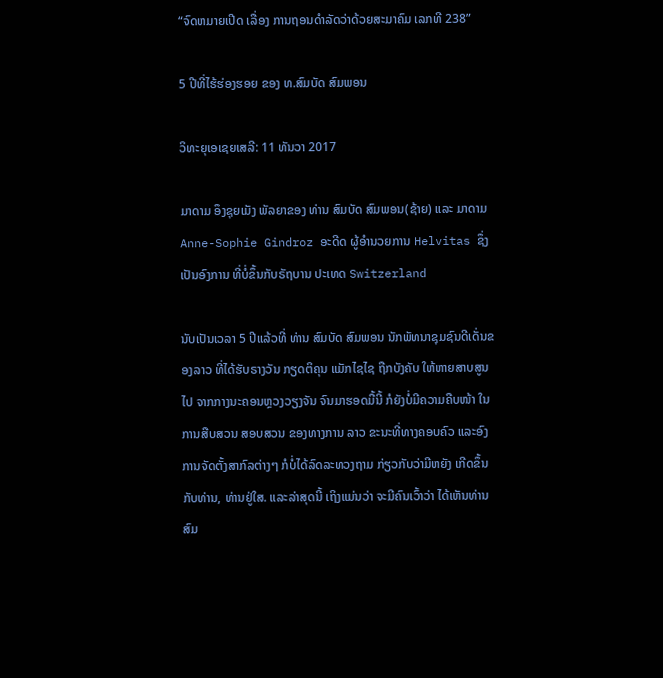“ຈົດຫມາຍເປີດ ເລື່ອງ ການຖອນດຳລັດວ່າດ້ວຍສະມາຄົມ ເລກທີ 238”

5 ປີທີ່ໄຮ້ຮ່ອງຮອຍ ຂອງ ທ.ສົມບັດ ສົມພອນ

ວິທະຍຸເອເຊຍເສລີ: 11 ທັນວາ 2017

ມາດາມ ອຶງຊຸຍເມັງ ພັລຍາຂອງ ທ່ານ ສົມບັດ ສົມພອນ(ຊ້າຍ) ແລະ ມາດາມ Anne-Sophie Gindroz ອະດີດ ຜູ້ອໍານວຍການ Helvitas ຊຶ່ງເປັນອົງການ ທີ່ບໍ່ຂຶ້ນກັບຣັຖບານ ປະເທດ Switzerland

ນັບເປັນເວລາ 5 ປີແລ້ວທີ່ ທ່ານ ສົມບັດ ສົມພອນ ນັກພັທນາຊຸມຊົນດີເດັ່ນຂອງລາວ ທີ່ໄດ້ຮັບຣາງວັນ ກຽດຕິຄຸນ ແມັກໄຊໄຊ ຖືກບັງຄັບ ໃຫ້ຫາຍສາບສູນໄປ ຈາກກາງນະຄອນຫຼວງວຽງຈັນ ຈົນມາຮອດມື້ນີ້ ກໍຍັງບໍ່ມີຄວາມຄືບໜ້າ ໃນການສືບສວນ ສອບສວນ ຂອງທາງການ ລາວ ຂະນະທີ່ທາງຄອບຄົວ ແລະອົງການຈັດຕັ້ງສາກົລຕ່າງໆ ກໍບໍ່ໄດ້ລົດລະທວງຖາມ ກ່ຽວກັບວ່າມີຫຍັງ ເກີດຂຶ້ນກັບທ່ານ, ທ່ານຢູ່ໃສ. ແລະລ່າສຸດນີ້ ເຖິງແມ່ນວ່າ ຈະມີຄົນເວົ້າວ່າ ໄດ້ເຫັນທ່ານ ສົມ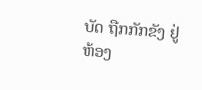ບັດ ຖືກກັກຂັງ ຢູ່ຫ້ອງ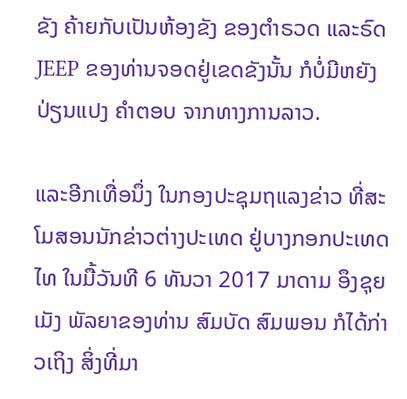ຂັງ ຄ້າຍກັບເປັນຫ້ອງຂັງ ຂອງຕໍາຣວດ ແລະຣົດ JEEP ຂອງທ່ານຈອດຢູ່ເຂດຂັງນັ້ນ ກໍບໍ່ມີຫຍັງປ່ຽນແປງ ຄໍາຕອບ ຈາກທາງການລາວ.

ແລະອີກເທື່ອນຶ່ງ ໃນກອງປະຊຸມຖແລງຂ່າວ ທີ່ສະໂມສອນນັກຂ່າວຕ່າງປະເທດ ຢູ່ບາງກອກປະເທດໄທ ໃນມື້ວັນທີ 6 ທັນວາ 2017 ມາດາມ ອຶງຊຸຍເມັງ ພັລຍາຂອງທ່ານ ສົມບັດ ສົມພອນ ກໍໄດ້ກ່າວເຖິງ ສິ່ງທີ່ມາ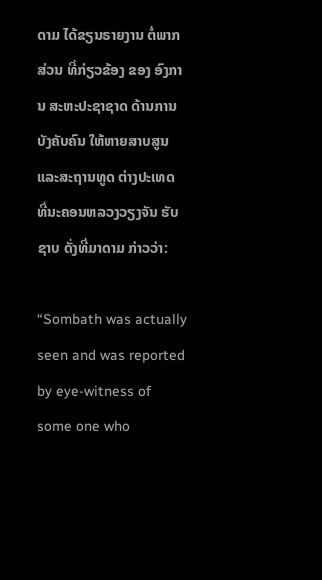ດາມ ໄດ້ຂຽນຣາຍງານ ຕໍ່ພາກສ່ວນ ທີ່ກ່ຽວຂ້ອງ ຂອງ ອົງການ ສະຫະປະຊາຊາດ ດ້ານການບັງຄັບຄົນ ໃຫ້ຫາຍສາບສູນ ແລະສະຖານທູດ ຕ່າງປະເທດ ທີ່ນະຄອນຫລວງວຽງຈັນ ຮັບຊາບ ດັ່ງທີ່ມາດາມ ກ່າວວ່າ:

“Sombath was actually seen and was reported by eye-witness of some one who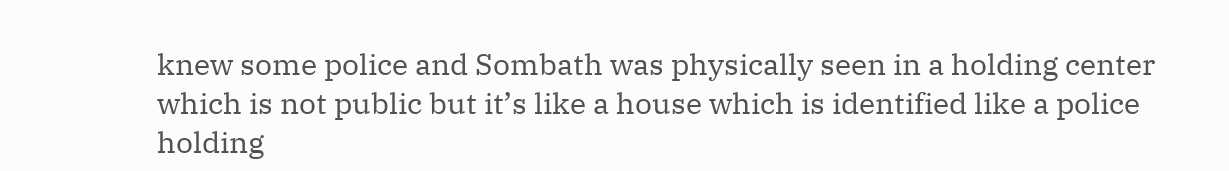knew some police and Sombath was physically seen in a holding center which is not public but it’s like a house which is identified like a police holding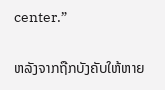center.”

ຫລັງຈາກຖືກບັງຄັບໃຫ້ຫາຍ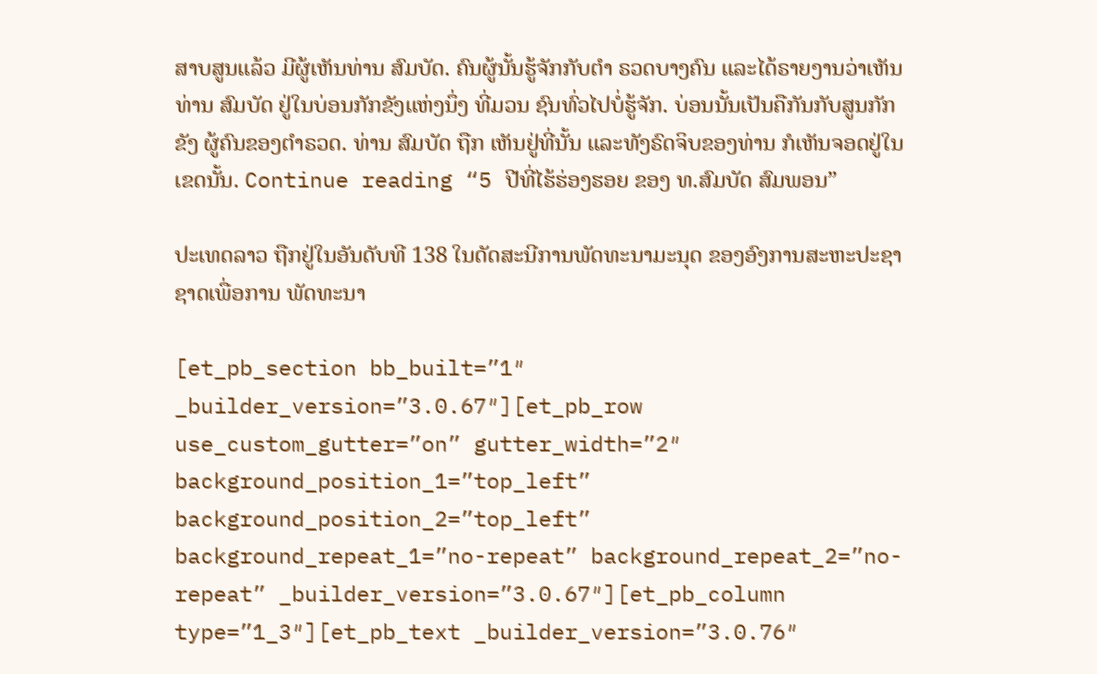ສາບສູນແລ້ວ ມີຜູ້ເຫັນທ່ານ ສົມບັດ. ຄົນຜູ້ນັ້ນຮູ້ຈັກກັບຕໍາ ຣວດບາງຄົນ ແລະໄດ້ຣາຍງານວ່າເຫັນທ່ານ ສົມບັດ ຢູ່ໃນບ່ອນກັກຂັງແຫ່ງນຶ່ງ ທີ່ມວນ ຊົນທົ່ວໄປບໍ່ຮູ້ຈັກ. ບ່ອນນັ້ນເປັນຄືກັນກັບສູນກັກຂັງ ຜູ້ຄົນຂອງຕໍາຣວດ. ທ່ານ ສົມບັດ ຖືກ ເຫັນຢູ່ທີ່ນັ້ນ ແລະທັງຣົດຈິບຂອງທ່ານ ກໍເຫັນຈອດຢູ່ໃນເຂດນັ້ນ. Continue reading “5 ປີທີ່ໄຮ້ຮ່ອງຮອຍ ຂອງ ທ.ສົມບັດ ສົມພອນ”

ປະເທດລາວ ຖືກຢູ່ໃນອັນດັບທີ 138 ໃນດັດສະນີການພັດທະນາມະນຸດ ຂອງອົງການສະຫະປະຊາຊາດເພື່ອການ ພັດທະນາ

[et_pb_section bb_built=”1″ _builder_version=”3.0.67″][et_pb_row use_custom_gutter=”on” gutter_width=”2″ background_position_1=”top_left” background_position_2=”top_left” background_repeat_1=”no-repeat” background_repeat_2=”no-repeat” _builder_version=”3.0.67″][et_pb_column type=”1_3″][et_pb_text _builder_version=”3.0.76″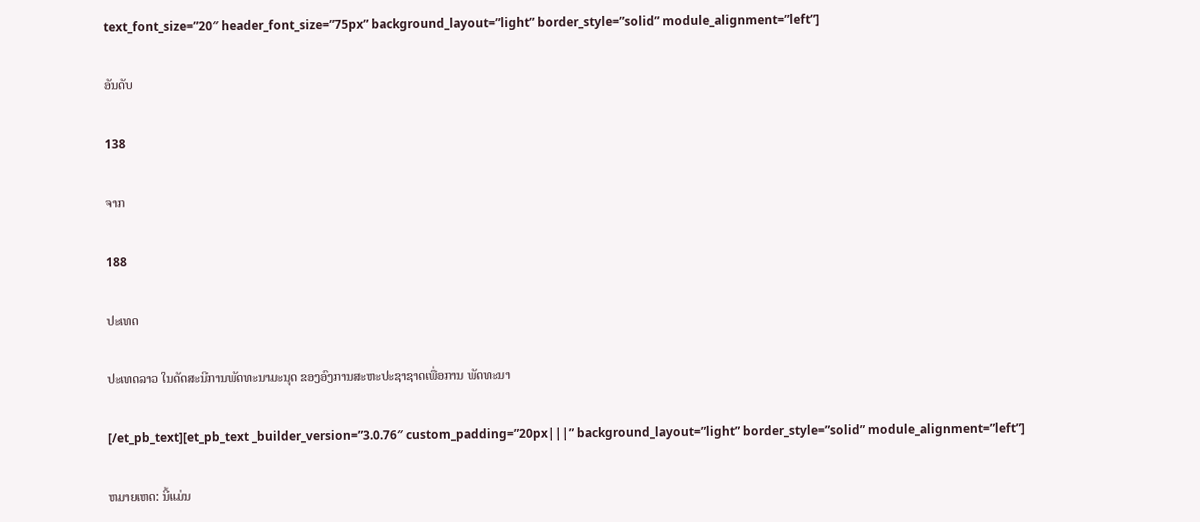text_font_size=”20″ header_font_size=”75px” background_layout=”light” border_style=”solid” module_alignment=”left”]

ອັນດັບ

138

ຈາກ

188

ປະເທດ

ປະເທດລາວ ໃນດັດສະນີການພັດທະນາມະນຸດ ຂອງອົງການສະຫະປະຊາຊາດເພື່ອການ ພັດທະນາ

[/et_pb_text][et_pb_text _builder_version=”3.0.76″ custom_padding=”20px|||” background_layout=”light” border_style=”solid” module_alignment=”left”]

ຫມາຍເຫດ: ນີ້ແມ່ນ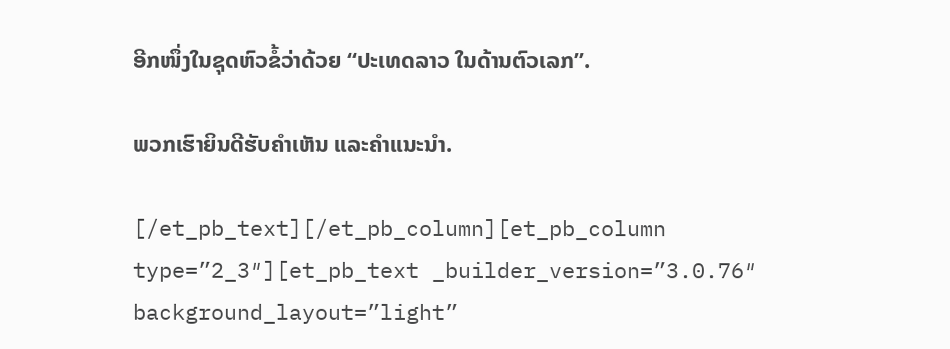ອີກໜຶ່ງໃນຊຸດຫົວຂໍ້ວ່າດ້ວຍ “ປະເທດລາວ ໃນດ້ານຕົວເລກ”.

ພວກເຮົາຍິນດີຮັບຄຳເຫັນ ແລະຄຳແນະນຳ.

[/et_pb_text][/et_pb_column][et_pb_column type=”2_3″][et_pb_text _builder_version=”3.0.76″ background_layout=”light”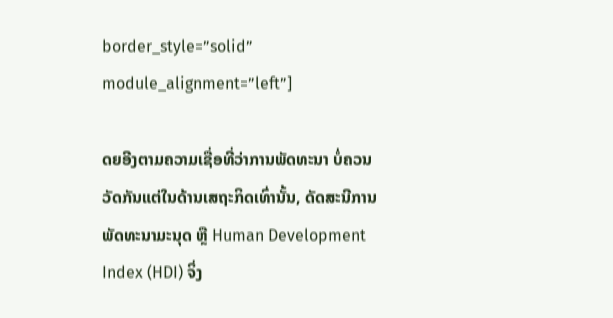border_style=”solid” module_alignment=”left”]

ດຍອີງຕາມຄວາມເຊື່ອທີ່ວ່າການພັດທະນາ ບໍ່ຄວນວັດກັນແຕ່ໃນດ້ານເສຖະກິດເທົ່ານັ້ນ, ດັດສະນີການພັດທະນາມະນຸດ ຫຼື Human Development Index (HDI) ຈິ່ງ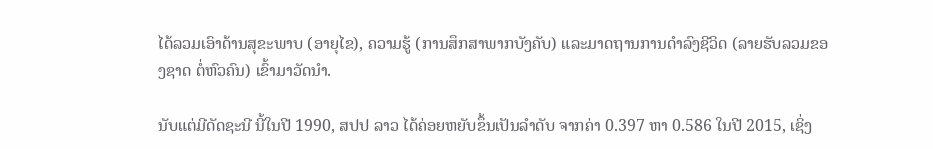ໄດ້ລວມເອົາດ້ານສຸຂະພາບ (ອາຍຸໄຂ), ຄວາມຮູ້ (ການສຶກສາພາກບັງຄັບ) ແລະມາດຖານການດຳລົງຊີວິດ (ລາຍຮັບລວມຂອງຊາດ ຕໍ່ຫົວຄົນ) ເຂົ້າມາວັດນຳ.

ນັບແຕ່ມີດັດຊະນີ ນີ້ໃນປີ 1990, ສປປ ລາວ ໄດ້ຄ່ອຍຫຍັບຂຶ້ນເປັນລຳດັບ ຈາກຄ່າ 0.397 ຫາ 0.586 ໃນປີ 2015, ເຊິ່ງ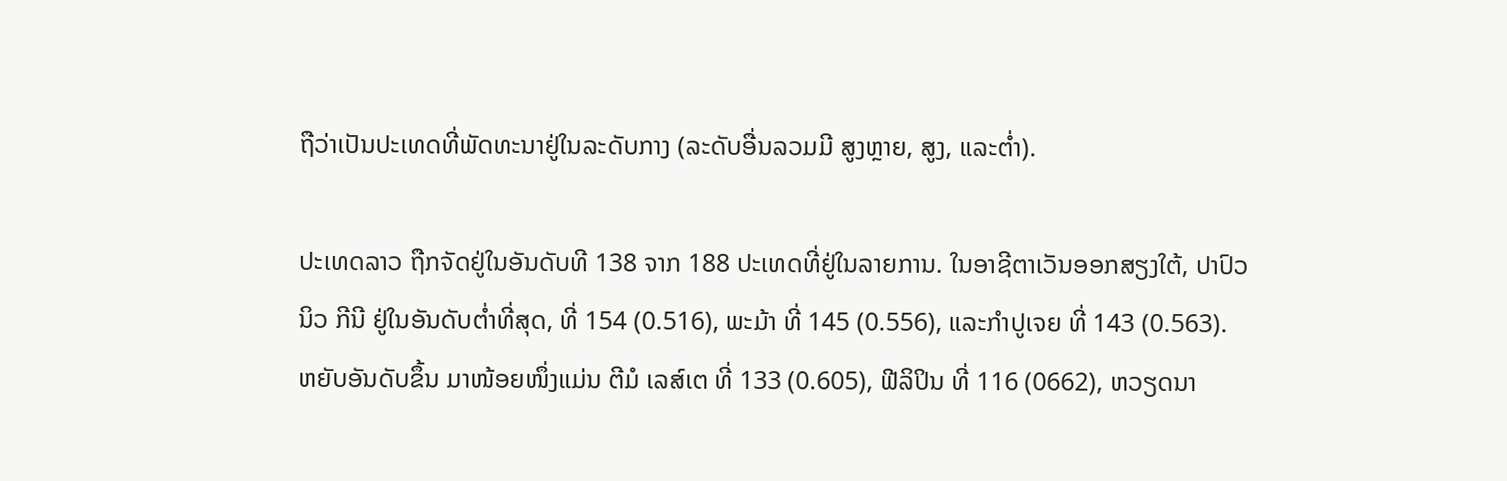ຖືວ່າເປັນປະເທດທີ່ພັດທະນາຢູ່ໃນລະດັບກາງ (ລະດັບອື່ນລວມມີ ສູງຫຼາຍ, ສູງ, ແລະຕ່ຳ).

ປະເທດລາວ ຖືກຈັດຢູ່ໃນອັນດັບທີ 138 ຈາກ 188 ປະເທດທີ່ຢູ່ໃນລາຍການ. ໃນອາຊີຕາເວັນອອກສຽງໃຕ້, ປາປົວ ນິວ ກີນີ ຢູ່ໃນອັນດັບຕ່ຳທີ່ສຸດ, ທີ່ 154 (0.516), ພະມ້າ ທີ່ 145 (0.556), ແລະກຳປູເຈຍ ທີ່ 143 (0.563). ຫຍັບອັນດັບຂຶ້ນ ມາໜ້ອຍໜຶ່ງແມ່ນ ຕີມໍ ເລສ໌ເຕ ທີ່ 133 (0.605), ຟີລິປິນ ທີ່ 116 (0662), ຫວຽດນາ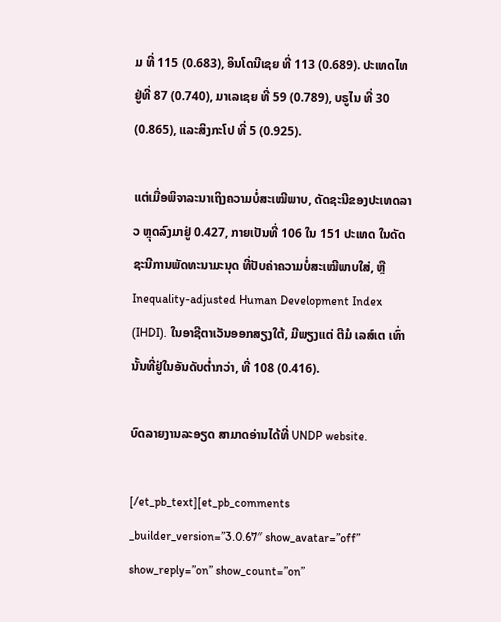ມ ທີ່ 115 (0.683), ອິນໂດນີເຊຍ ທີ່ 113 (0.689). ປະເທດໄທ ຢູ່ທີ່ 87 (0.740), ມາເລເຊຍ ທີ່ 59 (0.789), ບຣູໄນ ທີ່ 30 (0.865), ແລະສິງກະໂປ ທີ່ 5 (0.925).

ແຕ່ເມື່ອພິຈາລະນາເຖິງຄວາມບໍ່ສະເໝີພາບ, ດັດຊະນີຂອງປະເທດລາວ ຫຼຸດລົງມາຢູ່ 0.427, ກາຍເປັນທີ່ 106 ໃນ 151 ປະເທດ ໃນດັດຊະນີການພັດທະນາມະນຸດ ທີ່ປັບຄ່າຄວາມບໍ່ສະເໝີພາບໃສ່, ຫຼື Inequality-adjusted Human Development Index (IHDI). ໃນອາຊີຕາເວັນອອກສຽງໃຕ້, ມີພຽງແຕ່ ຕີມໍ ເລສ໌ເຕ ເທົ່ານັ້ນທີ່ຢູ່ໃນອັນດັບຕ່ຳກວ່າ, ທີ່ 108 (0.416).

ບົດລາຍງານລະອຽດ ສາມາດອ່ານໄດ້ທີ່ UNDP website.

[/et_pb_text][et_pb_comments _builder_version=”3.0.67″ show_avatar=”off” show_reply=”on” show_count=”on”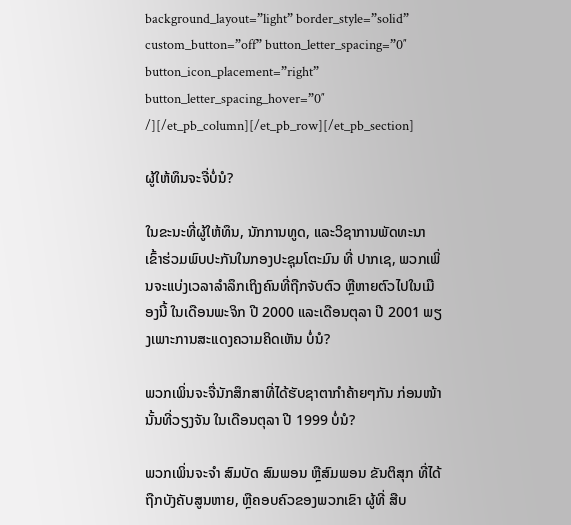background_layout=”light” border_style=”solid” custom_button=”off” button_letter_spacing=”0″ button_icon_placement=”right” button_letter_spacing_hover=”0″ /][/et_pb_column][/et_pb_row][/et_pb_section]

ຜູ້ໃຫ້ທຶນຈະຈື່ບໍ່ນໍ?

ໃນຂະນະທີ່ຜູ້ໃຫ້ທຶນ, ນັກການທູດ, ແລະວິຊາການພັດທະນາ ເຂົ້າຮ່ວມພົບປະກັນໃນກອງປະຊຸມໂຕະມົນ ທີ່ ປາກເຊ, ພວກເພິ່ນຈະແບ່ງເວລາລຳລຶກເຖິງຄົນທີ່ຖືກຈັບຕົວ ຫຼືຫາຍຕົວໄປໃນເມືອງນີ້ ໃນເດືອນພະຈິກ ປີ 2000 ແລະເດືອນຕຸລາ ປີ 2001 ພຽງເພາະການສະແດງຄວາມຄິດເຫັນ ບໍ່ນໍ?

ພວກເພິ່ນຈະຈື່ນັກສຶກສາທີ່ໄດ້ຮັບຊາຕາກຳຄ້າຍໆກັນ ກ່ອນໜ້ານັ້ນທີ່ວຽງຈັນ ໃນເດືອນຕຸລາ ປີ 1999 ບໍ່ນໍ?

ພວກເພິ່ນຈະຈຳ ສົມບັດ ສົມພອນ ຫຼືສົມພອນ ຂັນຕິສຸກ ທີ່ໄດ້ຖືກບັງຄັບສູນຫາຍ, ຫຼືຄອບຄົວຂອງພວກເຂົາ ຜູ້ທີ່ ສືບ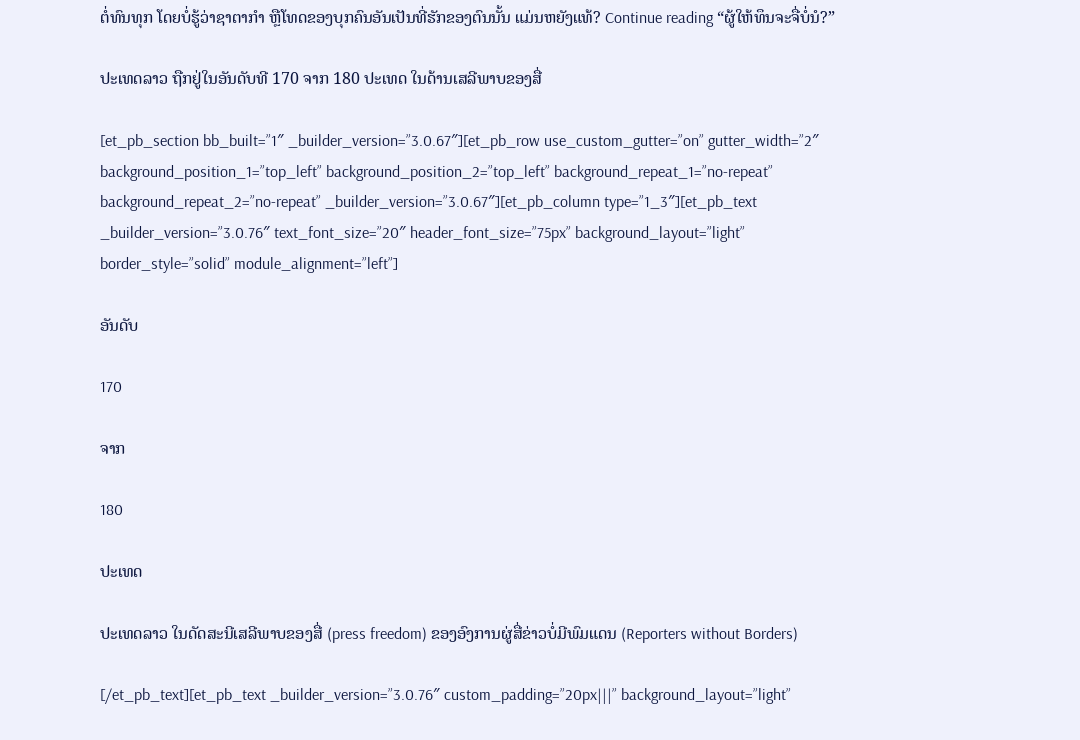ຕໍ່ທົນທຸກ ໂດຍບໍ່ຮູ້ວ່າຊາຕາກຳ ຫຼືໂທດຂອງບຸກຄົນອັນເປັນທີ່ຮັກຂອງຕົນນັ້ນ ແມ່ນຫຍັງແທ້? Continue reading “ຜູ້ໃຫ້ທຶນຈະຈື່ບໍ່ນໍ?”

ປະເທດລາວ ຖືກຢູ່ໃນອັນດັບທີ 170 ຈາກ 180 ປະເທດ ໃນດ້ານເສລີພາບຂອງສື່

[et_pb_section bb_built=”1″ _builder_version=”3.0.67″][et_pb_row use_custom_gutter=”on” gutter_width=”2″ background_position_1=”top_left” background_position_2=”top_left” background_repeat_1=”no-repeat” background_repeat_2=”no-repeat” _builder_version=”3.0.67″][et_pb_column type=”1_3″][et_pb_text _builder_version=”3.0.76″ text_font_size=”20″ header_font_size=”75px” background_layout=”light” border_style=”solid” module_alignment=”left”]

ອັນດັບ

170

ຈາກ

180

ປະເທດ

ປະເທດລາວ ໃນດັດສະນີເສລີພາບຂອງສື່ (press freedom) ຂອງອົງການຜູ່ສື່ຂ່າວບໍ່ມີພົມແດນ (Reporters without Borders)

[/et_pb_text][et_pb_text _builder_version=”3.0.76″ custom_padding=”20px|||” background_layout=”light”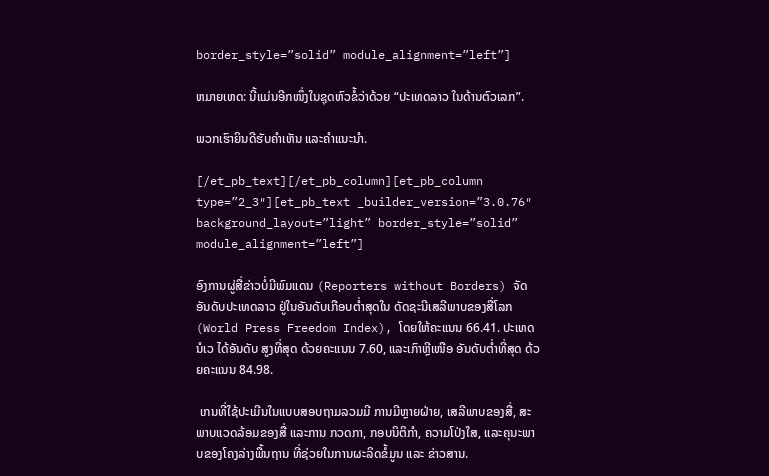border_style=”solid” module_alignment=”left”]

ຫມາຍເຫດ: ນີ້ແມ່ນອີກໜຶ່ງໃນຊຸດຫົວຂໍ້ວ່າດ້ວຍ “ປະເທດລາວ ໃນດ້ານຕົວເລກ”.

ພວກເຮົາຍິນດີຮັບຄຳເຫັນ ແລະຄຳແນະນຳ.

[/et_pb_text][/et_pb_column][et_pb_column type=”2_3″][et_pb_text _builder_version=”3.0.76″ background_layout=”light” border_style=”solid” module_alignment=”left”]

ອົງການຜູ່ສື່ຂ່າວບໍ່ມີພົມແດນ (Reporters without Borders) ຈັດອັນດັບປະເທດລາວ ຢູ່ໃນອັນດັບເກືອບຕ່ຳສຸດໃນ ດັດຊະນີເສລີພາບຂອງສື່ໂລກ (World Press Freedom Index), ໂດຍໃຫ້ຄະແນນ 66.41. ປະເທດນໍເວ ໄດ້ອັນດັບ ສູງທີ່ສຸດ ດ້ວຍຄະແນນ 7.60, ແລະເກົາຫຼີເໜືອ ອັນດັບຕ່ຳທີ່ສຸດ ດ້ວຍຄະແນນ 84.98.

 ເກນທີ່ໃຊ້ປະເມີນໃນແບບສອບຖາມລວມມີ ການມີຫຼາຍຝ່າຍ, ເສລີພາບຂອງສື່, ສະພາບແວດລ້ອມຂອງສື່ ແລະການ ກວດກາ, ກອບນິຕິກຳ, ຄວາມໂປ່ງໃສ, ແລະຄຸນະພາບຂອງໂຄງລ່າງພື້ນຖານ ທີ່ຊ່ວຍໃນການຜະລິດຂໍ້ມູນ ແລະ ຂ່າວສານ.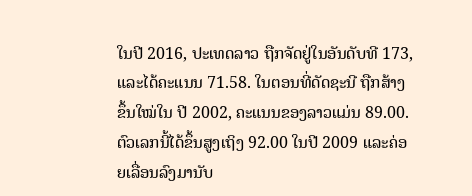ໃນປີ 2016, ປະເທດລາວ ຖືກຈັດຢູ່ໃນອັນດັບທີ 173, ແລະໄດ້ຄະແນນ 71.58. ໃນຕອນທີ່ດັດຊະນີ ຖືກສ້າງຂຶ້ນໃໝ່ໃນ ປີ 2002, ຄະແນນຂອງລາວແມ່ນ 89.00. ຕົວເລກນີ້ໄດ້ຂຶ້ນສູງເຖິງ 92.00 ໃນປີ 2009 ແລະຄ່ອຍເລື່ອນລົງມານັບ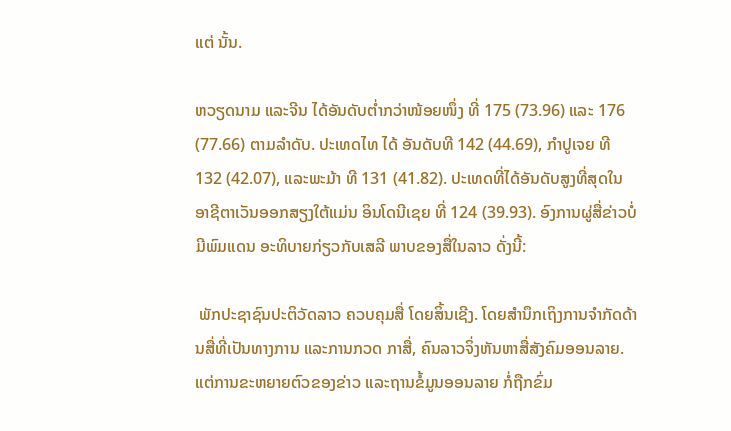ແຕ່ ນັ້ນ.

ຫວຽດນາມ ແລະຈີນ ໄດ້ອັນດັບຕ່ຳກວ່າໜ້ອຍໜຶ່ງ ທີ່ 175 (73.96) ແລະ 176 (77.66) ຕາມລຳດັບ. ປະເທດໄທ ໄດ້ ອັນດັບທີ 142 (44.69), ກຳປູເຈຍ ທີ 132 (42.07), ແລະພະມ້າ ທີ 131 (41.82). ປະເທດທີ່ໄດ້ອັນດັບສູງທີ່ສຸດໃນ ອາຊີຕາເວັນອອກສຽງໃຕ້ແມ່ນ ອິນໂດນີເຊຍ ທີ່ 124 (39.93). ອົງການຜູ່ສື່ຂ່າວບໍ່ມີພົມແດນ ອະທິບາຍກ່ຽວກັບເສລີ ພາບຂອງສື່ໃນລາວ ດັ່ງນີ້:

 ພັກປະຊາຊົນປະຕິວັດລາວ ຄວບຄຸມສື່ ໂດຍສິ້ນເຊີງ. ໂດຍສຳນຶກເຖິງການຈຳກັດດ້ານສື່ທີ່ເປັນທາງການ ແລະການກວດ ກາສື່, ຄົນລາວຈິ່ງຫັນຫາສື່ສັງຄົມອອນລາຍ. ແຕ່ການຂະຫຍາຍຕົວຂອງຂ່າວ ແລະຖານຂໍ້ມູນອອນລາຍ ກໍ່ຖືກຂົ່ມ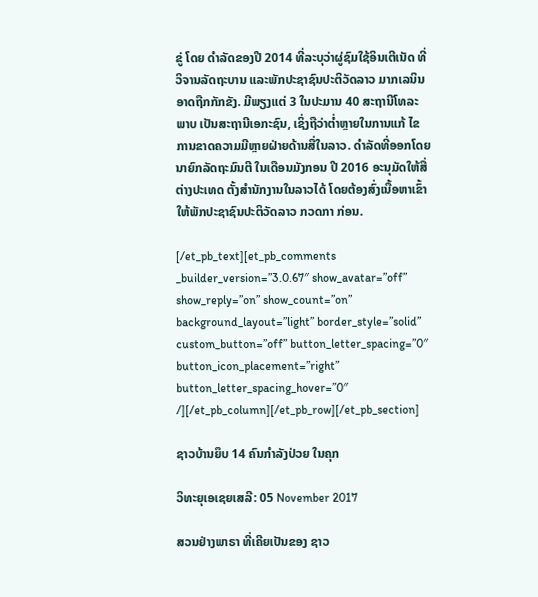ຂູ່ ໂດຍ ດຳລັດຂອງປີ 2014 ທີ່ລະບຸວ່າຜູ່ຊົມໃຊ້ອິນເຕີເນັດ ທີ່ວິຈານລັດຖະບານ ແລະພັກປະຊາຊົນປະຕິວັດລາວ ມາກເລນິນ ອາດຖືກກັກຂັງ. ມີພຽງແຕ່ 3 ໃນປະມານ 40 ສະຖານີໂທລະພາບ ເປັນສະຖານີເອກະຊົນ, ເຊິ່ງຖືວ່າຕ່ຳຫຼາຍໃນການແກ້ ໄຂ ການຂາດຄວາມມີຫຼາຍຝ່າຍດ້ານສື່ໃນລາວ. ດຳລັດທີ່ອອກໂດຍນາຍົກລັດຖະມົນຕີ ໃນເດືອນມັງກອນ ປີ 2016 ອະນຸມັດໃຫ້ສື່ຕ່າງປະເທດ ຕັ້ງສຳນັກງານໃນລາວໄດ້ ໂດຍຕ້ອງສົ່ງເນື້ອຫາເຂົ້າໃຫ້ພັກປະຊາຊົນປະຕິວັດລາວ ກວດກາ ກ່ອນ.

[/et_pb_text][et_pb_comments _builder_version=”3.0.67″ show_avatar=”off” show_reply=”on” show_count=”on” background_layout=”light” border_style=”solid” custom_button=”off” button_letter_spacing=”0″ button_icon_placement=”right” button_letter_spacing_hover=”0″ /][/et_pb_column][/et_pb_row][/et_pb_section]

ຊາວບ້ານຍຶບ 14 ຄົນກໍາລັງປ່ວຍ ໃນຄຸກ

ວິທະຍຸເອເຊຍເສລີ: 05 November 2017

ສວນຢ່າງພາຣາ ທີ່ເຄີຍເປັນຂອງ ຊາວ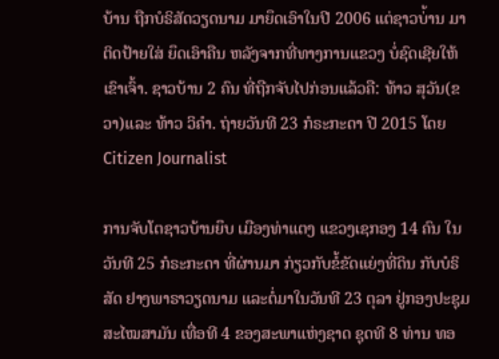ບ້ານ ຖືກບໍຣິສັດວຽດນາມ ມາຍຶດເອົາໃນປີ 2006 ແຕ່ຊາວບ່້ານ ມາຕິດປ້າຍໃສ່ ຍຶດເອົາຄືນ ຫລັງຈາກທີ່ທາງການແຂວງ ບໍ່ຊົດເຊີຍໃຫ້ເຂົາເຈົ້າ. ຊາວບ້ານ 2 ຄົນ ທີ່ຖືກຈັບໄປກ່ອນແລ້ວຄື: ທ້າວ ສຸວັນ(ຂວາ)ແລະ ທ້າວ ວິຄຳ. ຖ່າຍວັນທີ 23 ກໍຣະກະດາ ປີ 2015 ໂດຍ Citizen Journalist

ການຈັບໂຕຊາວບ້ານຍຶບ ເມືອງທ່າແຕງ ແຂວງເຊກອງ 14 ຄົນ ໃນວັນທີ 25 ກໍຣະກະດາ ທີ່ຜ່ານມາ ກ່ຽວກັບຂໍ້ຂັດແຍ່ງທີ່ດິນ ກັບບໍຣິສັດ ຢາງພາຣາວຽດນາມ ແລະຕໍ່ມາໃນວັນທີ 23 ຕຸລາ ຢູ່ກອງປະຊຸມສະໄໝສາມັນ ເທື່ອທີ 4 ຂອງສະພາແຫ່ງຊາດ ຊຸດທີ 8 ທ່ານ ທອ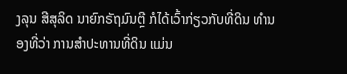ງລຸນ ສີສຸລິດ ນາຍົກຣັຖມົນຕຼີ ກໍໄດ້ເວົ້າກ່ຽວກັບທີ່ດິນ ທຳນອງທີ່ວ່າ ການສຳປະທານທີ່ດິນ ແມ່ນ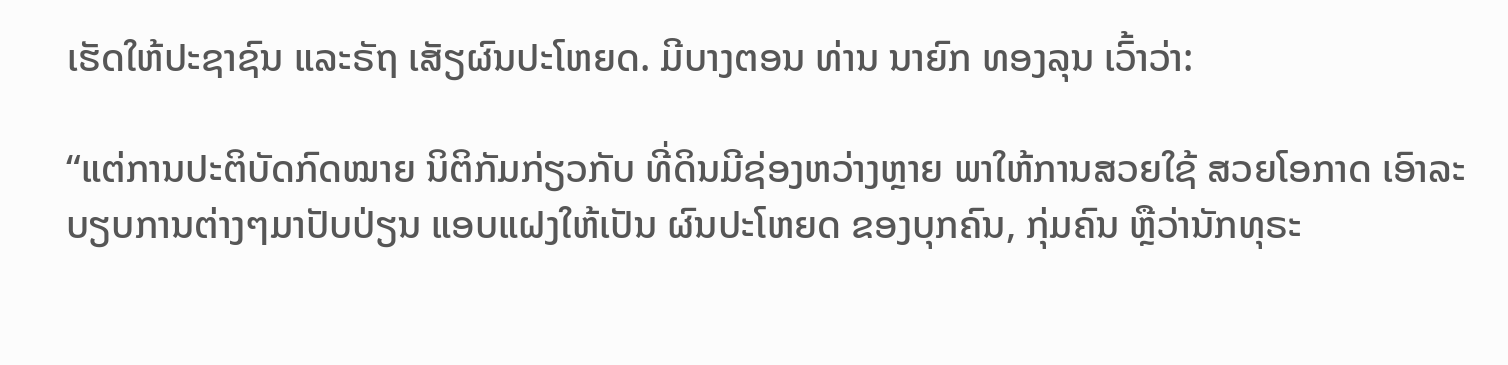ເຮັດໃຫ້ປະຊາຊົນ ແລະຣັຖ ເສັຽຜົນປະໂຫຍດ. ມີບາງຕອນ ທ່ານ ນາຍົກ ທອງລຸນ ເວົ້າວ່າ:

“ແຕ່ການປະຕິບັດກົດໝາຍ ນິຕິກັມກ່ຽວກັບ ທີ່ດິນມີຊ່ອງຫວ່າງຫຼາຍ ພາໃຫ້ການສວຍໃຊ້ ສວຍໂອກາດ ເອົາລະບຽບການຕ່າງໆມາປັບປ່ຽນ ແອບແຝງໃຫ້ເປັນ ຜົນປະໂຫຍດ ຂອງບຸກຄົນ, ກຸ່ມຄົນ ຫຼືວ່ານັກທຸຣະ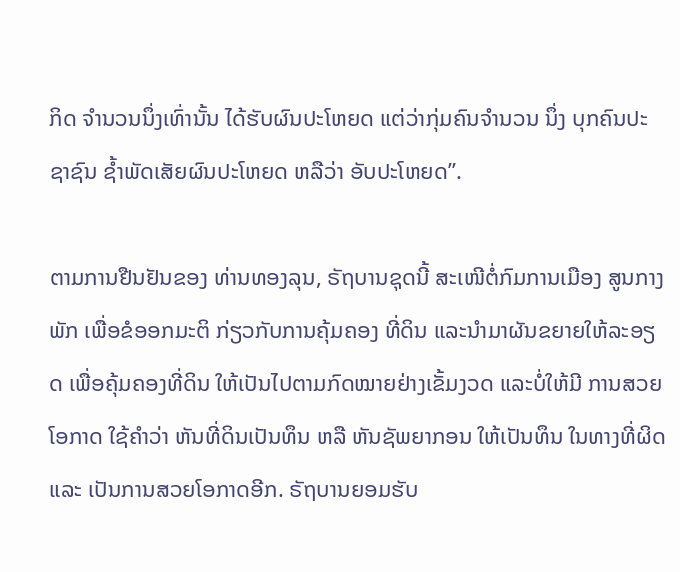ກິດ ຈໍານວນນຶ່ງເທົ່ານັ້ນ ໄດ້ຮັບຜົນປະໂຫຍດ ແຕ່ວ່າກຸ່ມຄົນຈໍານວນ ນຶ່ງ ບຸກຄົນປະຊາຊົນ ຊໍ້າພັດເສັຍຜົນປະໂຫຍດ ຫລືວ່າ ອັບປະໂຫຍດ”.

ຕາມການຢືນຢັນຂອງ ທ່ານທອງລຸນ, ຣັຖບານຊຸດນີ້ ສະເໜີຕໍ່ກົມການເມືອງ ສູນກາງພັກ ເພື່ອຂໍອອກມະຕິ ກ່ຽວກັບການຄຸ້ມຄອງ ທີ່ດິນ ແລະນໍາມາຜັນຂຍາຍໃຫ້ລະອຽດ ເພື່ອຄຸ້ມຄອງທີ່ດິນ ໃຫ້ເປັນໄປຕາມກົດໝາຍຢ່າງເຂັ້ມງວດ ແລະບໍ່ໃຫ້ມີ ການສວຍໂອກາດ ໃຊ້ຄໍາວ່າ ຫັນທີ່ດິນເປັນທຶນ ຫລື ຫັນຊັພຍາກອນ ໃຫ້ເປັນທຶນ ໃນທາງທີ່ຜິດ ແລະ ເປັນການສວຍໂອກາດອີກ. ຣັຖບານຍອມຮັບ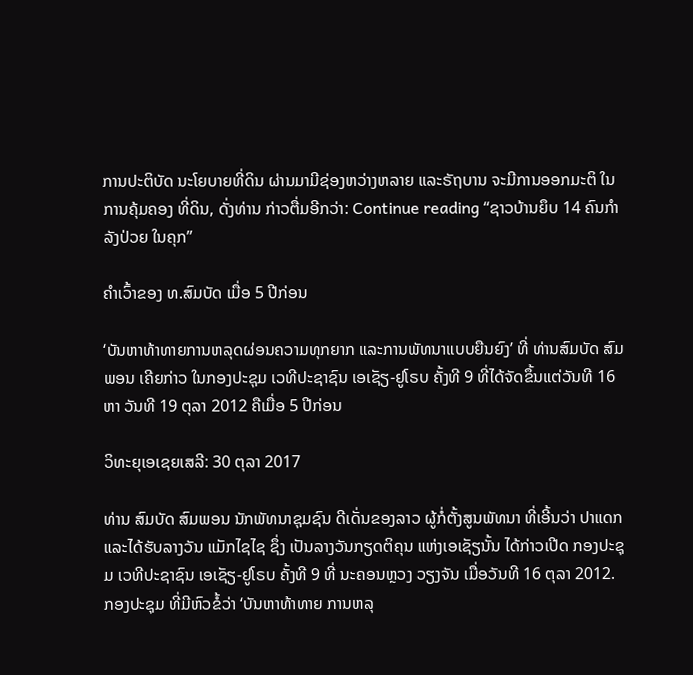ການປະຕິບັດ ນະໂຍບາຍທີ່ດິນ ຜ່ານມາມີຊ່ອງຫວ່າງຫລາຍ ແລະຣັຖບານ ຈະມີການອອກມະຕິ ໃນການຄຸ້ມຄອງ ທີ່ດິນ, ດັ່ງທ່ານ ກ່າວຕື່ມອີກວ່າ: Continue reading “ຊາວບ້ານຍຶບ 14 ຄົນກໍາລັງປ່ວຍ ໃນຄຸກ”

ຄໍາເວົ້າຂອງ ທ.ສົມບັດ ເມື່ອ 5 ປີກ່ອນ

‘ບັນຫາທ້າທາຍການຫລຸດຜ່ອນຄວາມທຸກຍາກ ແລະການພັທນາແບບຍືນຍົງ’ ທີ່ ທ່ານສົມບັດ ສົມພອນ ເຄີຍກ່າວ ໃນກອງປະຊຸມ ເວທີປະຊາຊົນ ເອເຊັຽ-ຢູໂຣບ ຄັ້ງທີ 9 ທີ່ໄດ້ຈັດຂຶ້ນແຕ່ວັນທີ 16 ຫາ ວັນທີ 19 ຕຸລາ 2012 ຄືເມື່ອ 5 ປີກ່ອນ

ວິທະຍຸເອເຊຍເສລີ: 30 ຕຸລາ 2017

ທ່ານ ສົມບັດ ສົມພອນ ນັກພັທນາຊຸມຊົນ ດີເດັ່ນຂອງລາວ ຜູ້ກໍ່ຕັ້ງສູນພັທນາ ທີ່ເອີ້ນວ່າ ປາແດກ ແລະໄດ້ຮັບລາງວັນ ແມັກໄຊໄຊ ຊຶ່ງ ເປັນລາງວັນກຽດຕິຄຸນ ແຫ່ງເອເຊັຽນັ້ນ ໄດ້ກ່າວເປີດ ກອງປະຊຸມ ເວທີປະຊາຊົນ ເອເຊັຽ-ຢູໂຣບ ຄັ້ງທີ 9 ທີ່ ນະຄອນຫຼວງ ວຽງຈັນ ເມື່ອວັນທີ 16 ຕຸລາ 2012. ກອງປະຊຸມ ທີ່ມີຫົວຂໍ້ວ່າ ‘ບັນຫາທ້າທາຍ ການຫລຸ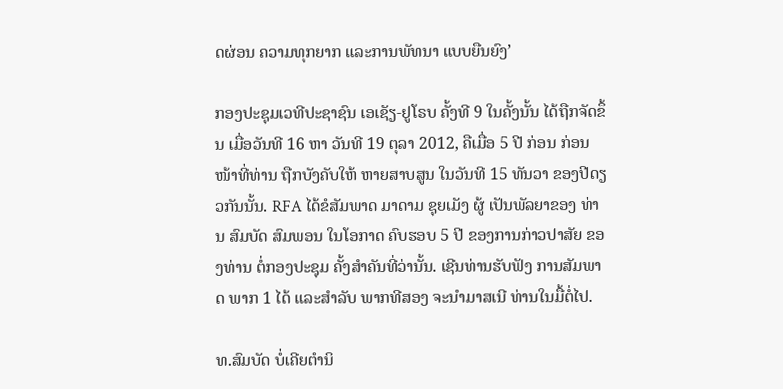ດຜ່ອນ ຄວາມທຸກຍາກ ແລະການພັທນາ ແບບຍືນຍົງ’

ກອງປະຊຸມເວທີປະຊາຊົນ ເອເຊັຽ-ຢູໂຣບ ຄັ້ງທີ 9 ໃນຄັ້ງນັ້ນ ໄດ້ຖືກຈັດຂຶ້ນ ເມື່ອວັນທີ 16 ຫາ ວັນທີ 19 ຕຸລາ 2012, ຄືເມື່ອ 5 ປີ ກ່ອນ ກ່ອນໜ້າທີ່ທ່ານ ຖືກບັງຄັບໃຫ້ ຫາຍສາບສູນ ໃນວັນທີ 15 ທັນວາ ຂອງປີດຽວກັນນັ້ນ. RFA ໄດ້ຂໍສັມພາດ ມາດາມ ຊຸຍເມັງ ຜູ້ ເປັນພັລຍາຂອງ ທ່ານ ສົມບັດ ສົມພອນ ໃນໂອກາດ ຄົບຮອບ 5 ປີ ຂອງການກ່າວປາສັຍ ຂອງທ່ານ ຕໍ່ກອງປະຊຸມ ຄັ້ງສໍາຄັນທີ່ວ່ານັ້ນ. ເຊີນທ່ານຮັບຟັງ ການສັມພາດ ພາກ 1 ໄດ້ ແລະສໍາລັບ ພາກທີສອງ ຈະນຳມາສເນີ ທ່ານໃນມື້ຕໍ່ໄປ.

ທ.ສົມບັດ ບໍ່ເຄີຍຕໍານິ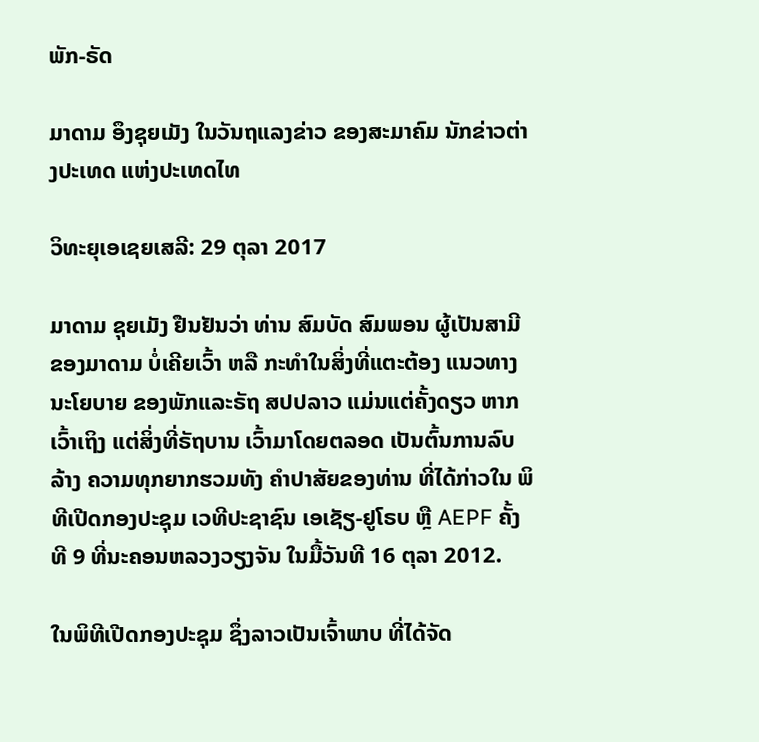ພັກ-ຣັດ

ມາດາມ ອຶງຊຸຍເມັງ ໃນວັນຖແລງຂ່າວ ຂອງສະມາຄົມ ນັກຂ່າວຕ່າງປະເທດ ແຫ່ງປະເທດໄທ

ວິທະຍຸເອເຊຍເສລີ: 29 ຕຸລາ 2017

ມາດາມ ຊຸຍເມັງ ຢືນຢັນວ່າ ທ່ານ ສົມບັດ ສົມພອນ ຜູ້ເປັນສາມີ ຂອງມາດາມ ບໍ່ເຄີຍເວົ້າ ຫລື ກະທໍາໃນສິ່ງທີ່ແຕະຕ້ອງ ແນວທາງ ນະໂຍບາຍ ຂອງພັກແລະຣັຖ ສປປລາວ ແມ່ນແຕ່ຄັ້ງດຽວ ຫາກເວົ້າເຖິງ ແຕ່ສິ່ງທີ່ຣັຖບານ ເວົ້າມາໂດຍຕລອດ ເປັນຕົ້ນການລົບລ້າງ ຄວາມທຸກຍາກຮວມທັງ ຄໍາປາສັຍຂອງທ່ານ ທີ່ໄດ້ກ່າວໃນ ພິທີເປີດກອງປະຊຸມ ເວທີປະຊາຊົນ ເອເຊັຽ-ຢູໂຣບ ຫຼື AEPF ຄັ້ງທີ 9 ທີ່ນະຄອນຫລວງວຽງຈັນ ໃນມື້ວັນທີ 16 ຕຸລາ 2012.

ໃນພິທີເປີດກອງປະຊຸມ ຊຶ່ງລາວເປັນເຈົ້າພາບ ທີ່ໄດ້ຈັດ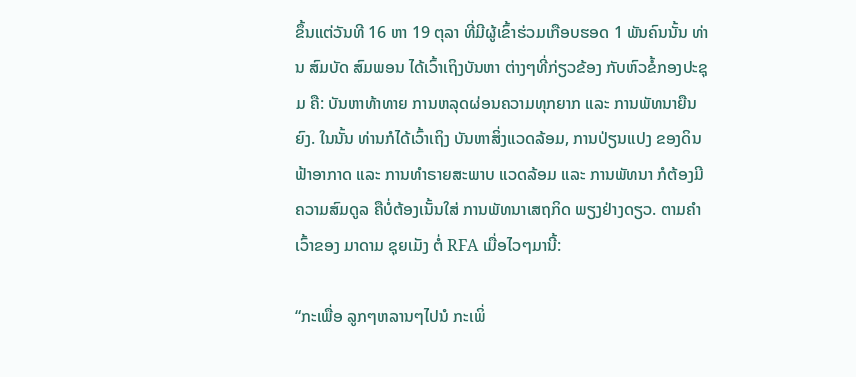ຂຶ້ນແຕ່ວັນທີ 16 ຫາ 19 ຕຸລາ ທີ່ມີຜູ້ເຂົ້າຮ່ວມເກືອບຮອດ 1 ພັນຄົນນັ້ນ ທ່ານ ສົມບັດ ສົມພອນ ໄດ້ເວົ້າເຖິງບັນຫາ ຕ່າງໆທີ່ກ່ຽວຂ້ອງ ກັບຫົວຂໍ້ກອງປະຊຸມ ຄື: ບັນຫາທ້າທາຍ ການຫລຸດຜ່ອນຄວາມທຸກຍາກ ແລະ ການພັທນາຍືນຍົງ. ໃນນັ້ນ ທ່ານກໍໄດ້ເວົ້າເຖິງ ບັນຫາສິ່ງແວດລ້ອມ, ການປ່ຽນແປງ ຂອງດິນຟ້າອາກາດ ແລະ ການທໍາຣາຍສະພາບ ແວດລ້ອມ ແລະ ການພັທນາ ກໍຕ້ອງມີຄວາມສົມດູລ ຄືບໍ່ຕ້ອງເນັ້ນໃສ່ ການພັທນາເສຖກິດ ພຽງຢ່າງດຽວ. ຕາມຄໍາເວົ້າຂອງ ມາດາມ ຊຸຍເມັງ ຕໍ່ RFA ເມື່ອໄວໆມານີ້:

“ກະເພື່ອ ລູກໆຫລານໆໄປນໍ ກະເພິ່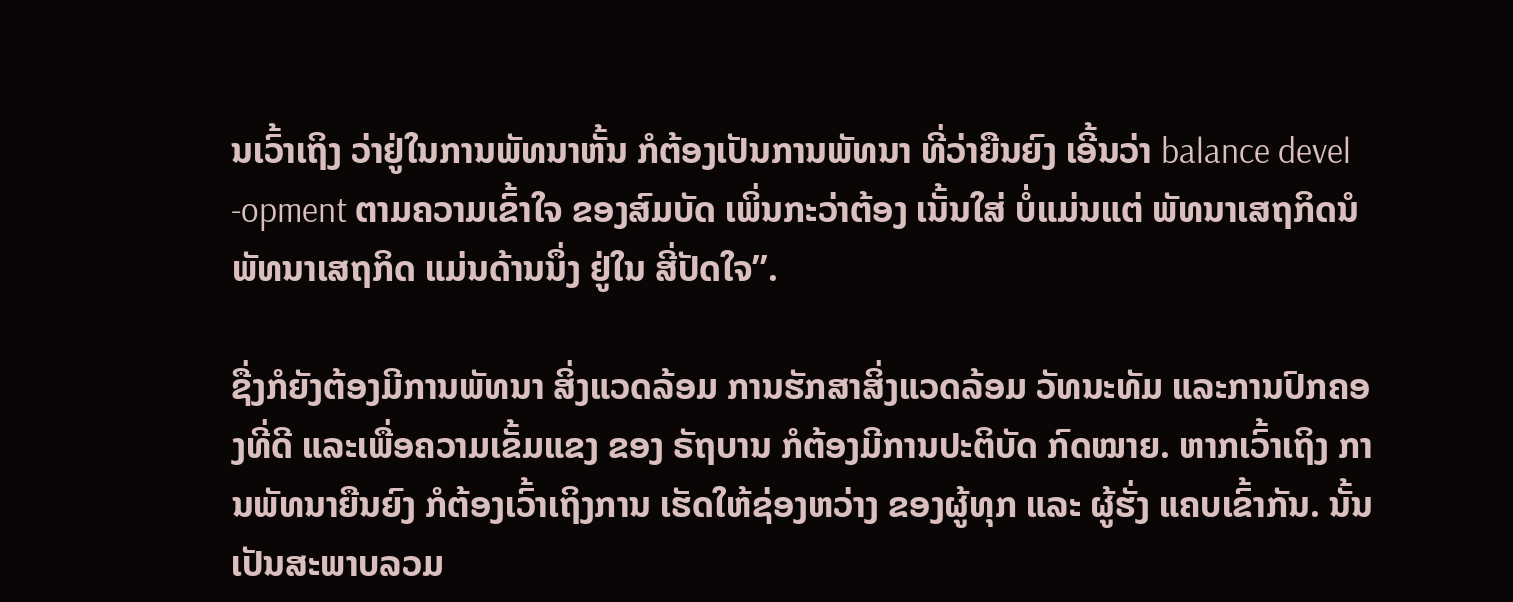ນເວົ້າເຖິງ ວ່າຢູ່ໃນການພັທນາຫັ້ນ ກໍຕ້ອງເປັນການພັທນາ ທີ່ວ່າຍືນຍົງ ເອີ້ນວ່າ balance devel -opment ຕາມຄວາມເຂົ້າໃຈ ຂອງສົມບັດ ເພິ່ນກະວ່າຕ້ອງ ເນັ້ນໃສ່ ບໍ່ແມ່ນແຕ່ ພັທນາເສຖກິດນໍ ພັທນາເສຖກິດ ແມ່ນດ້ານນຶ່ງ ຢູ່ໃນ ສີ່ປັດໃຈ”.

ຊື່ງກໍຍັງຕ້ອງມີການພັທນາ ສິ່ງແວດລ້ອມ ການຮັກສາສິ່ງແວດລ້ອມ ວັທນະທັມ ແລະການປົກຄອງທີ່ດີ ແລະເພື່ອຄວາມເຂັ້ມແຂງ ຂອງ ຣັຖບານ ກໍຕ້ອງມີການປະຕິບັດ ກົດໝາຍ. ຫາກເວົ້າເຖິງ ການພັທນາຍືນຍົງ ກໍຕ້ອງເວົ້າເຖິງການ ເຮັດໃຫ້ຊ່ອງຫວ່າງ ຂອງຜູ້ທຸກ ແລະ ຜູ້ຮັ່ງ ແຄບເຂົ້າກັນ. ນັ້ນເປັນສະພາບລວມ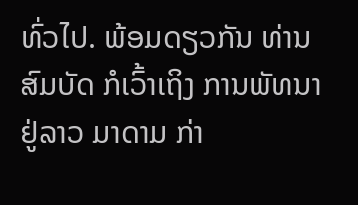ທົ່ວໄປ. ພ້ອມດຽວກັນ ທ່ານ ສົມບັດ ກໍເວົ້າເຖິງ ການພັທນາຢູ່ລາວ ມາດາມ ກ່າ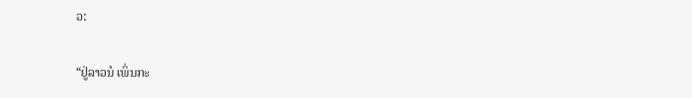ວ:

“ຢູ່ລາວນໍ ເພິ່ນກະ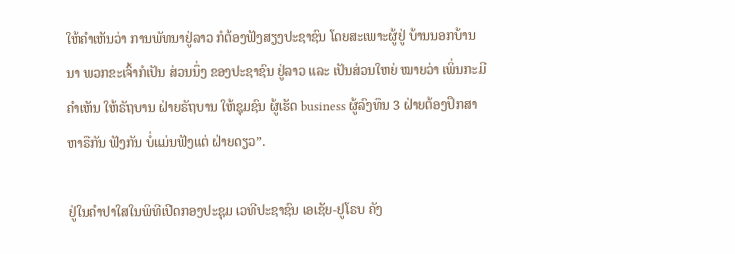ໃຫ້ຄໍາເຫັນວ່າ ການພັທນາຢູ່ລາວ ກໍຕ້ອງຟັງສຽງປະຊາຊົນ ໂດຍສະເພາະຜູ້ຢູ່ ບ້ານນອກບ້ານນາ ພວກຂະເຈົ້າກໍເປັນ ສ່ວນນຶ່ງ ຂອງປະຊາຊົນ ຢູ່ລາວ ແລະ ເປັນສ່ວນໃຫຍ່ ໝາຍວ່າ ເພິ່ນກະມີຄໍາເຫັນ ໃຫ້ຣັຖບານ ຝ່າຍຣັຖບານ ໃຫ້ຊຸມຊົນ ຜູ້ເຮັດ business ຜູ້ລົງທຶນ 3 ຝ່າຍຕ້ອງປຶກສາຫາຣືກັນ ຟັງກັນ ບໍ່ແມ່ນຟັງແຕ່ ຝ່າຍດຽວ”.

ຢູ່ໃນຄໍາປາໃສໃນພິທີເປີດກອງປະຊຸມ ເວທີປະຊາຊົນ ເອເຊັຍ-ຢູໂຣບ ຄັງ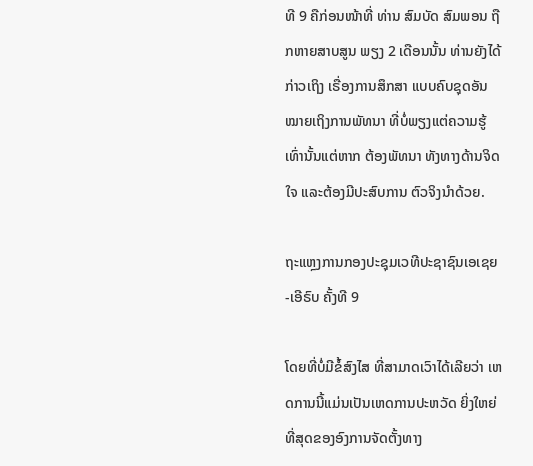ທີ 9 ຄືກ່ອນໜ້າທີ່ ທ່ານ ສົມບັດ ສົມພອນ ຖືກຫາຍສາບສູນ ພຽງ 2 ເດືອນນັ້ນ ທ່ານຍັງໄດ້ກ່າວເຖິງ ເຣື່ອງການສຶກສາ ແບບຄົບຊຸດອັນໝາຍເຖິງການພັທນາ ທີ່ບໍ່ພຽງແຕ່ຄວາມຮູ້ ເທົ່ານັ້ນແຕ່ຫາກ ຕ້ອງພັທນາ ທັງທາງດ້ານຈິດໃຈ ແລະຕ້ອງມີປະສົບການ ຕົວຈິງນໍາດ້ວຍ.

ຖະແຫຼງການກອງປະຊຸມເວທີປະຊາຊົນເອເຊຍ-ເອີຣົບ ຄັ້ງທີ 9

ໂດຍທີ່ບໍ່ມີຂໍ້ສົງໄສ ທີ່ສາມາດເວົາໄດ້ເລີຍວ່າ ເຫດການນີ້ແມ່ນເປັນເຫດການປະຫວັດ ຍິ່ງໃຫຍ່ທີ່ສຸດຂອງອົງການຈັດຕັ້ງທາງ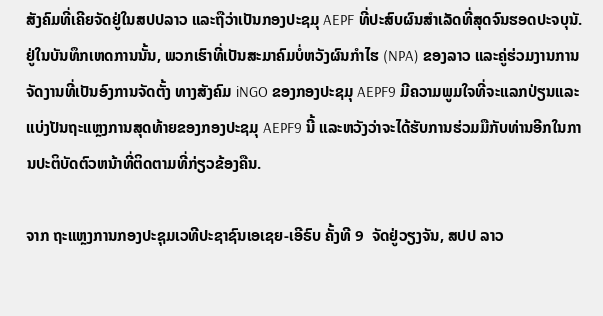ສັງຄົມທີ່ເຄີຍຈັດຢູ່ໃນສປປລາວ ແລະຖືວ່າເປັນກອງປະຊມຸ AEPF ທີ່ປະສົບຜົນສຳເລັດທີ່ສຸດຈົນຮອດປະຈບຸນັ. ຢູ່ໃນບັນທຶກເຫດການນັ້ນ, ພວກເຮົາທີ່ເປັນສະມາຄົມບໍ່ຫວັງຜົນກໍາໄຮ (NPA) ຂອງລາວ ແລະຄູ່ຮ່ວມງານການຈັດງານທີ່ເປັນອົງການຈັດຕັ້ງ ທາງສັງຄົມ iNGO ຂອງກອງປະຊມຸ AEPF9 ມີຄວາມພູມໃຈທີ່ຈະແລກປ່ຽນແລະແບ່ງປັນຖະແຫຼງການສຸດທ້າຍຂອງກອງປະຊມຸ AEPF9 ນີ້ ແລະຫວັງວ່າຈະໄດ້ຮັບການຮ່ວມມືກັບທ່ານອີກໃນການປະຕິບັດຕົວຫນ້າທີ່ຕິດຕາມທີ່ກ່ຽວຂ້ອງຄືນ.

ຈາກ ຖະແຫຼງການກອງປະຊຸມເວທີປະຊາຊົນເອເຊຍ-ເອີຣົບ ຄັ້ງທີ 9  ຈັດຢູ່ວຽງຈັນ, ສປປ ລາວ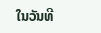ໃນວັນທີ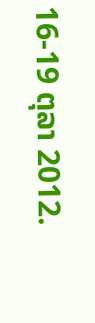16-19 ຕຸລາ 2012.